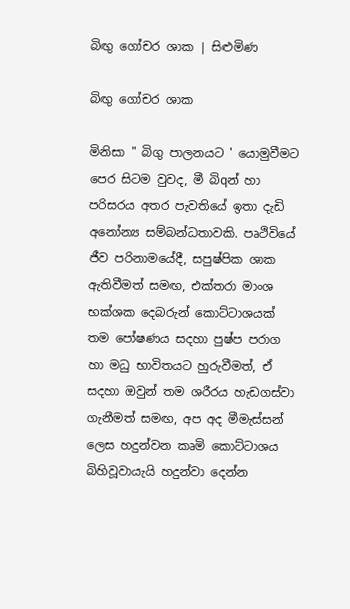බිඟු ගෝචර ශාක | සිළුමිණ

බිඟු ගෝචර ශාක

මිනිසා " බිගු පාලනයට ' යොමුවීමට පෙර සිටම වුවද, මී බිqන් හා පරිසරය අතර පැවතියේ ඉතා දැඩි අනෝන්‍ය සම්බන්ධතාවකි. පෘථිවියේ ජීව පරිනාමයේදී, සපුෂ්පික ශාක ඇතිවීමත් සමඟ, එක්තරා මාංශ භක්ශක දෙබරුන් කොට්ටාශයක් තම පෝෂණය සදහා පුෂ්ප පරාග හා මධු භාවිතයට හුරුවීමත්, ඒ සදහා ඔවුන් තම ශරීරය හැඩගස්වා ගැනීමත් සමඟ, අප අද මීමැස්සන් ලෙස හදුන්වන කෘමි කොට්ටාශය බිහිවූවායැයි හදුන්වා දෙන්න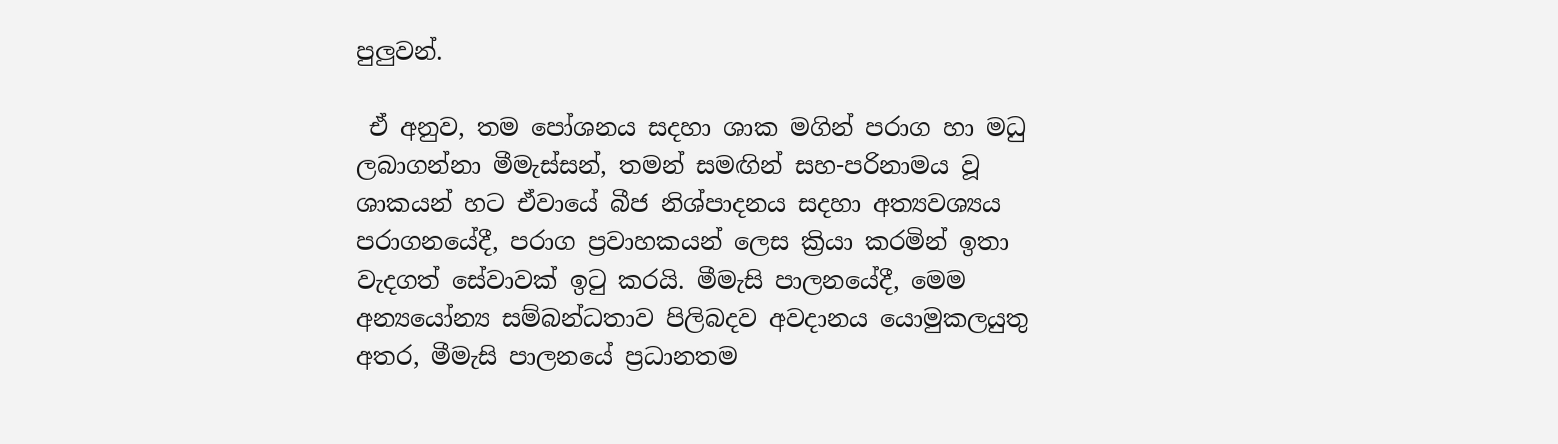පුලුවන්.

 ඒ අනුව, තම පෝශනය සදහා ශාක මගින් පරාග හා මධු ලබාගන්නා මීමැස්සන්, තමන් සමඟින් සහ-පරිනාමය වූ ශාකයන් හට ඒවායේ බීජ නිශ්පාදනය සදහා අත්‍යවශ්‍යය පරාගනයේදී, පරාග ප්‍රවාහකයන් ලෙස ක්‍රියා කරමින් ඉතා වැදගත් සේවාවක් ඉටු කරයි. මීමැසි පාලනයේදී, මෙම අන්‍යයෝන්‍ය සම්බන්ධතාව පිලිබදව අවදානය යොමුකලයුතු අතර, මීමැසි පාලනයේ ප්‍රධානතම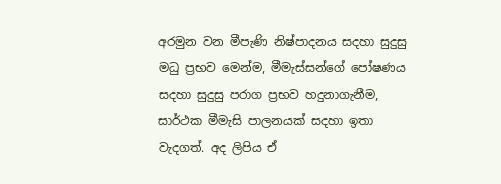අරමුන වන මීපැණි නිෂ්පාදනය සදහා සුදුසු මධු ප්‍රභව මෙන්ම, මීමැස්සන්ගේ පෝෂණය සදහා සුදුසු පරාග ප්‍රභව හදුනාගැනීම, සාර්ථක මීමැසි පාලනයක් සදහා ඉතා වැදගත්. අද ලිපිය ඒ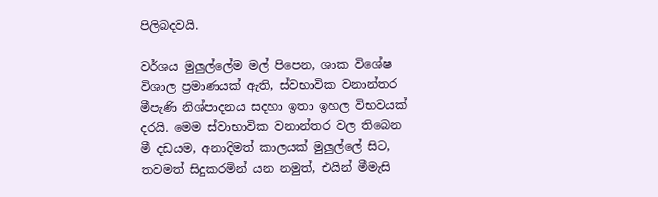පිලිබදවයි.

වර්ශය මුලුල්ලේම මල් පිපෙන, ශාක විශේෂ විශාල ප්‍රමාණයක් ඇති, ස්වභාවික වනාන්තර මීපැණි නිශ්පාදනය සදහා ඉතා ඉහල විභවයක් දරයි. මෙම ස්වාභාවික වනාන්තර වල තිබෙන මී දඩයම, අනාදිමත් කාලයක් මුලුල්ලේ සිට, තවමත් සිදුකරමින් යන නමුත්, එයින් මීමැසි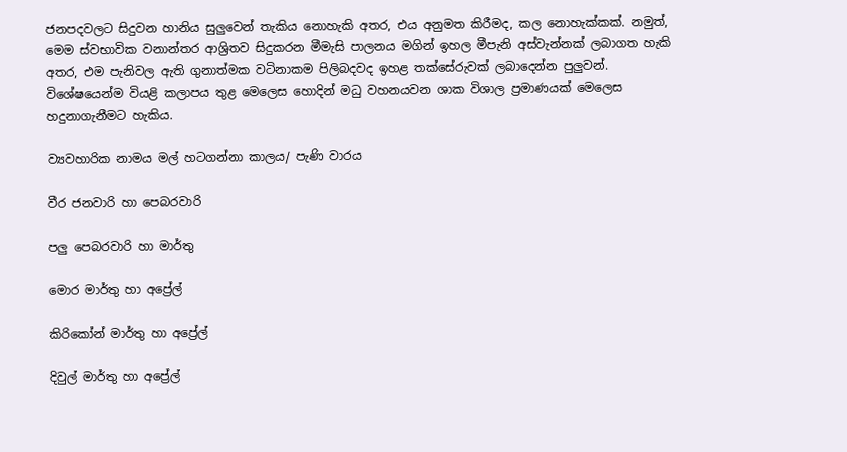ජනපදවලට සිදුවන හානිය සුලුවෙන් තැකිය නොහැකි අතර, එය අනුමත කිරීමද, කල නොහැක්කක්. නමුත්, මෙම ස්වභාවික වනාන්තර ආශ්‍රිතව සිදුකරන මීමැසි පාලනය මගින් ඉහල මීපැනි අස්වැන්නක් ලබාගත හැකි අතර, එම පැනිවල ඇති ගුනාත්මක වටිනාකම පිලිබදවද ඉහළ තක්සේරුවක් ලබාදෙන්න පුලුවන්. විශේෂයෙන්ම වියළි කලාපය තුළ මෙලෙස හොදින් මධු වහනයවන ශාක විශාල ප්‍රමාණයක් මෙලෙස හදුනාගැනීමට හැකිය.

ව්‍යවහාරික නාමය මල් හටගන්නා කාලය/ පැණි වාරය

වීර ජනවාරි හා පෙබරවාරි

පලු පෙබරවාරි හා මාර්තු

මොර මාර්තු හා අප්‍රේල්

කිරිකෝන් මාර්තු හා අප්‍රේල්

දිවුල් මාර්තු හා අප්‍රේල්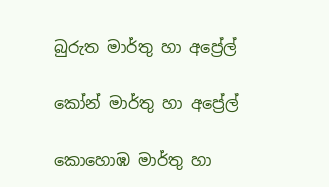බුරුත මාර්තු හා අප්‍රේල්

කෝන් මාර්තු හා අප්‍රේල්

කොහොඹ මාර්තු හා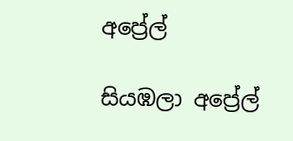අප්‍රේල්

සියඹලා අප්‍රේල්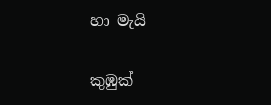හා මැයි

කුඹුක්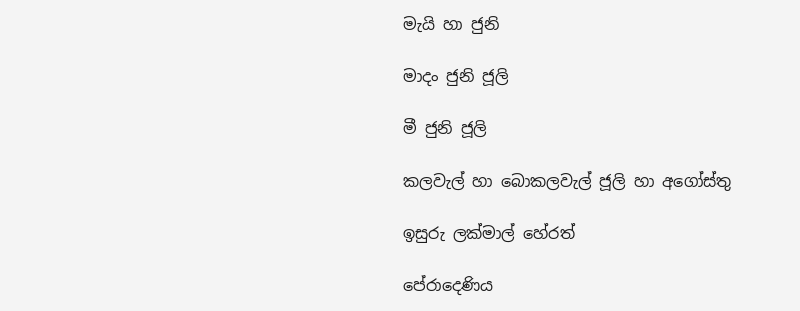මැයි හා ජුනි

මාදං ජුනි ජූලි

මී ජුනි ජූලි

කලවැල් හා බොකලවැල් ජූලි හා අගෝස්තු

ඉසුරු ලක්මාල් හේරත්

පේරාදෙණිය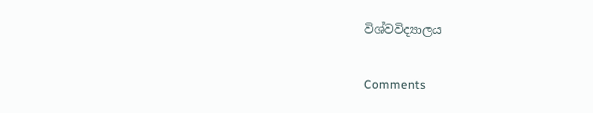විශ්වවිද්‍යාලය

Comments